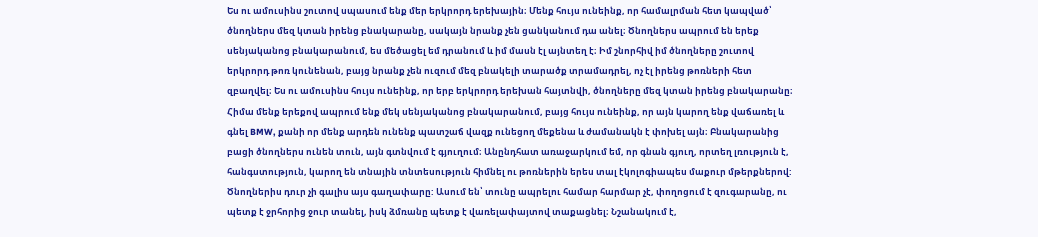Ես ու ամուսինս շուտով սպասում ենք մեր երկրորդ երեխային։ Մենք հույս ունեինք, որ համալրման հետ կապված՝ ծնողներս մեզ կտան իրենց բնակարանը, սակայն նրանք չեն ցանկանում դա անել։ Ծնողներս ապրում են երեք սենյականոց բնակարանում, ես մեծացել եմ դրանում և իմ մասն էլ այնտեղ է։ Իմ շնորհիվ իմ ծնողները շուտով երկրորդ թոռ կունենան, բայց նրանք չեն ուզում մեզ բնակելի տարածք տրամադրել, ոչ էլ իրենց թոռների հետ զբաղվել։ Ես ու ամուսինս հույս ունեինք, որ երբ երկրորդ երեխան հայտնվի, ծնողները մեզ կտան իրենց բնակարանը։ Հիմա մենք երեքով ապրում ենք մեկ սենյականոց բնակարանում, բայց հույս ունեինք, որ այն կարող ենք վաճառել և գնել BMW, քանի որ մենք արդեն ունենք պատշաճ վազք ունեցող մեքենա և ժամանակն է փոխել այն։ Բնակարանից բացի ծնողներս ունեն տուն, այն գտնվում է գյուղում։ Անընդհատ առաջարկում եմ, որ գնան գյուղ, որտեղ լռություն է, հանգստություն, կարող են տնային տնտեսություն հիմնել ու թոռներին երես տալ էկոլոգիապես մաքուր մթերքներով:
Ծնողներիս դուր չի գալիս այս գաղափարը: Ասում են՝ տունը ապրելու համար հարմար չէ, փողոցում է զուգարանը, ու պետք է ջրհորից ջուր տանել, իսկ ձմռանը պետք է վառելափայտով տաքացնել։ Նշանակում է,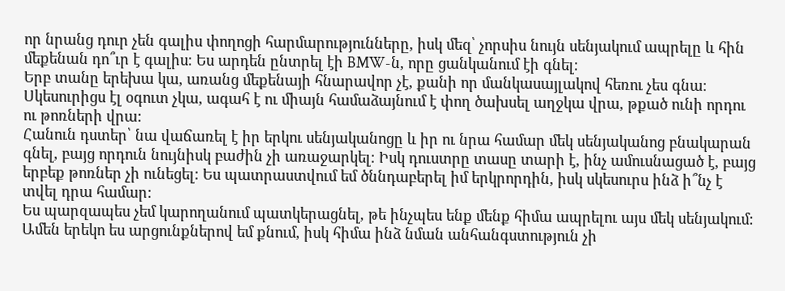որ նրանց դուր չեն գալիս փողոցի հարմարությունները, իսկ մեզ՝ չորսիս նույն սենյակում ապրելը և հին մեքենան դո՞ւր է գալիս։ Ես արդեն ընտրել էի BMW-ն, որը ցանկանում էի գնել։
Երբ տանը երեխա կա, առանց մեքենայի հնարավոր չէ, քանի որ մանկասայլակով հեռու չես գնա։ Սկեսուրիցս էլ օգուտ չկա, ագահ է ու միայն համաձայնում է փող ծախսել աղջկա վրա, թքած ունի որդու ու թոռների վրա:
Հանուն դստեր՝ նա վաճառել է իր երկու սենյականոցը և իր ու նրա համար մեկ սենյականոց բնակարան գնել, բայց որդուն նույնիսկ բաժին չի առաջարկել։ Իսկ դուստրը տասը տարի է, ինչ ամուսնացած է, բայց երբեք թոռներ չի ունեցել։ Ես պատրաստվում եմ ծննդաբերել իմ երկրորդին, իսկ սկեսուրս ինձ ի՞նչ է տվել դրա համար:
Ես պարզապես չեմ կարողանում պատկերացնել, թե ինչպես ենք մենք հիմա ապրելու այս մեկ սենյակում: Ամեն երեկո ես արցունքներով եմ քնում, իսկ հիմա ինձ նման անհանգստություն չի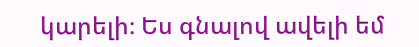կարելի։ Ես գնալով ավելի եմ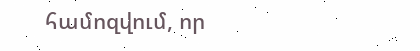համոզվում, որ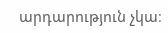արդարություն չկա։